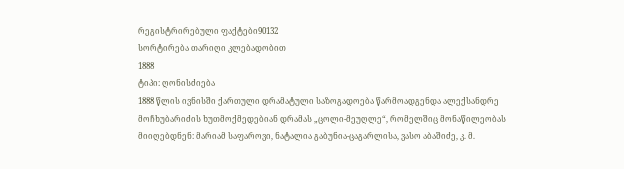რეგისტრირებული ფაქტები90132
სორტირება თარიღი კლებადობით
1888
ტიპი: ღონისძიება
1888 წლის ივნისში ქართული დრამატული საზოგადოება წარმოადგენდა ალექსანდრე მოჩხუბარიძის ხუთმოქმედებიან დრამას „ცოლი-მეუღლე“, რომელშიც მონაწილეობას მიიღებდნენ: მარიამ საფაროვი, ნატალია გაბუნია-ცაგარლისა, ვასო აბაშიძე, კ. მ.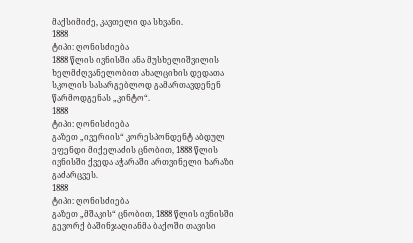მაქსიმიძე, კავთელი და სხვანი.
1888
ტიპი: ღონისძიება
1888 წლის ივნისში ანა მუსხელიშვილის ხელმძღვანელობით ახალციხის დედათა სკოლის სასარგებლოდ გამართავდენენ წარმოდგენას „კინტო“.
1888
ტიპი: ღონისძიება
გაზეთ „ივერიის“ კორესპონდენტ აბდულ ეფენდი მიქელაძის ცნობით, 1888 წლის ივნისში ქვედა აჭარაში ართვინელი ხარაზი გაძარცვეს.
1888
ტიპი: ღონისძიება
გაზეთ „მშაკის“ ცნობით, 1888 წლის ივნისში გევორქ ბაშინჯაღიანმა ბაქოში თავისი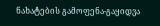ნახატების გამოფენა-გაყიდვა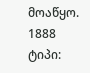მოაწყო.
1888
ტიპი: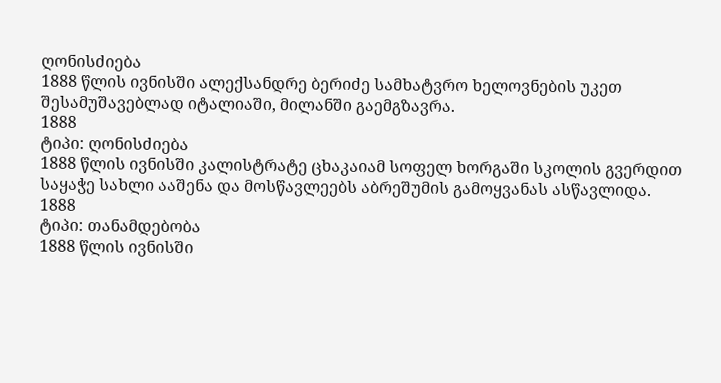ღონისძიება
1888 წლის ივნისში ალექსანდრე ბერიძე სამხატვრო ხელოვნების უკეთ შესამუშავებლად იტალიაში, მილანში გაემგზავრა.
1888
ტიპი: ღონისძიება
1888 წლის ივნისში კალისტრატე ცხაკაიამ სოფელ ხორგაში სკოლის გვერდით საყაჭე სახლი ააშენა და მოსწავლეებს აბრეშუმის გამოყვანას ასწავლიდა.
1888
ტიპი: თანამდებობა
1888 წლის ივნისში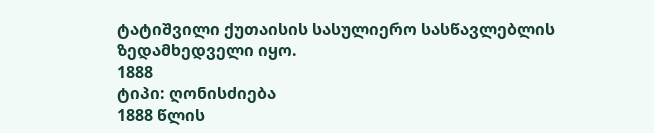ტატიშვილი ქუთაისის სასულიერო სასწავლებლის ზედამხედველი იყო.
1888
ტიპი: ღონისძიება
1888 წლის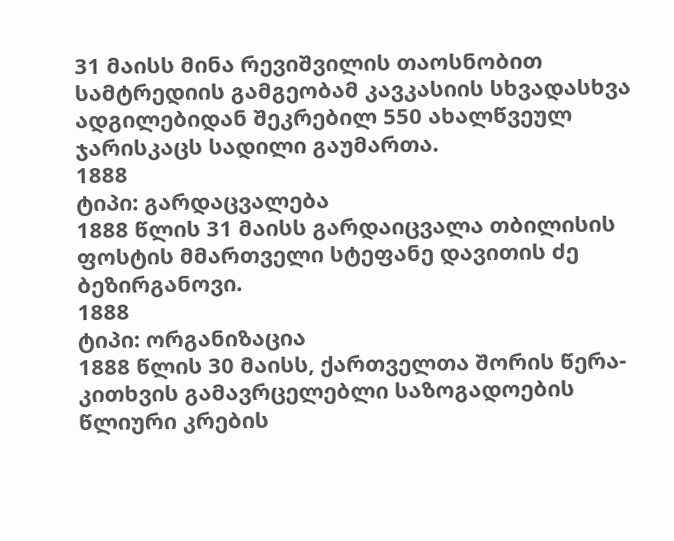31 მაისს მინა რევიშვილის თაოსნობით სამტრედიის გამგეობამ კავკასიის სხვადასხვა ადგილებიდან შეკრებილ 550 ახალწვეულ ჯარისკაცს სადილი გაუმართა.
1888
ტიპი: გარდაცვალება
1888 წლის 31 მაისს გარდაიცვალა თბილისის ფოსტის მმართველი სტეფანე დავითის ძე ბეზირგანოვი.
1888
ტიპი: ორგანიზაცია
1888 წლის 30 მაისს, ქართველთა შორის წერა-კითხვის გამავრცელებლი საზოგადოების წლიური კრების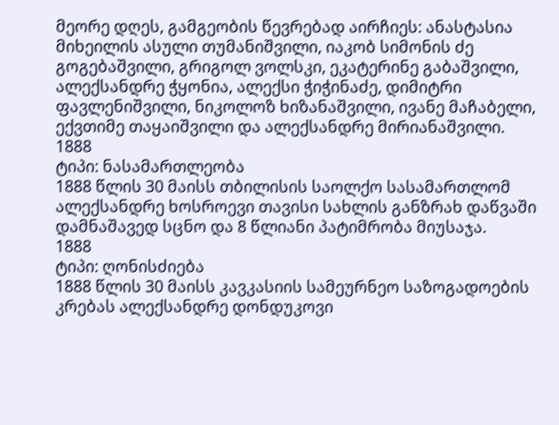მეორე დღეს, გამგეობის წევრებად აირჩიეს: ანასტასია მიხეილის ასული თუმანიშვილი, იაკობ სიმონის ძე გოგებაშვილი, გრიგოლ ვოლსკი, ეკატერინე გაბაშვილი, ალექსანდრე ჭყონია, ალექსი ჭიჭინაძე, დიმიტრი ფავლენიშვილი, ნიკოლოზ ხიზანაშვილი, ივანე მაჩაბელი, ექვთიმე თაყაიშვილი და ალექსანდრე მირიანაშვილი.
1888
ტიპი: ნასამართლეობა
1888 წლის 30 მაისს თბილისის საოლქო სასამართლომ ალექსანდრე ხოსროევი თავისი სახლის განზრახ დაწვაში დამნაშავედ სცნო და 8 წლიანი პატიმრობა მიუსაჯა.
1888
ტიპი: ღონისძიება
1888 წლის 30 მაისს კავკასიის სამეურნეო საზოგადოების კრებას ალექსანდრე დონდუკოვი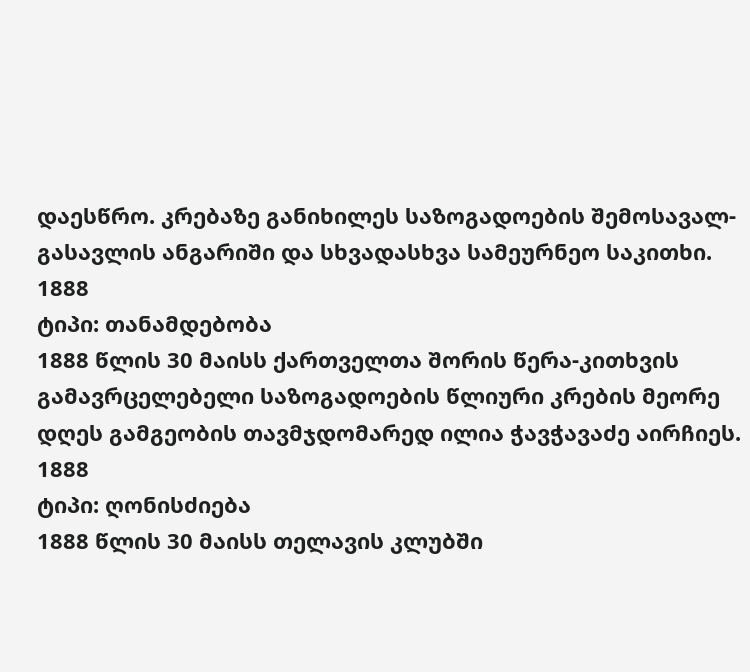დაესწრო. კრებაზე განიხილეს საზოგადოების შემოსავალ-გასავლის ანგარიში და სხვადასხვა სამეურნეო საკითხი.
1888
ტიპი: თანამდებობა
1888 წლის 30 მაისს ქართველთა შორის წერა-კითხვის გამავრცელებელი საზოგადოების წლიური კრების მეორე დღეს გამგეობის თავმჯდომარედ ილია ჭავჭავაძე აირჩიეს.
1888
ტიპი: ღონისძიება
1888 წლის 30 მაისს თელავის კლუბში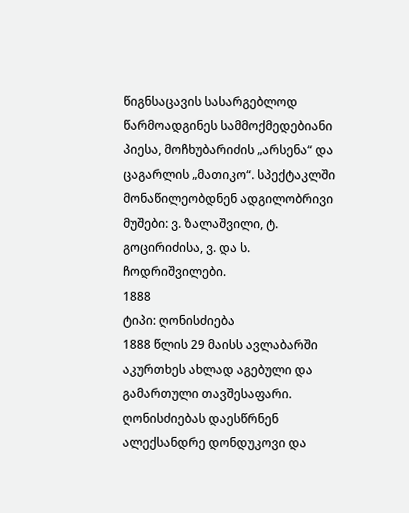წიგნსაცავის სასარგებლოდ წარმოადგინეს სამმოქმედებიანი პიესა, მოჩხუბარიძის „არსენა“ და ცაგარლის „მათიკო“. სპექტაკლში მონაწილეობდნენ ადგილობრივი მუშები: ვ. ზალაშვილი, ტ. გოცირიძისა, ვ. და ს. ჩოდრიშვილები.
1888
ტიპი: ღონისძიება
1888 წლის 29 მაისს ავლაბარში აკურთხეს ახლად აგებული და გამართული თავშესაფარი. ღონისძიებას დაესწრნენ ალექსანდრე დონდუკოვი და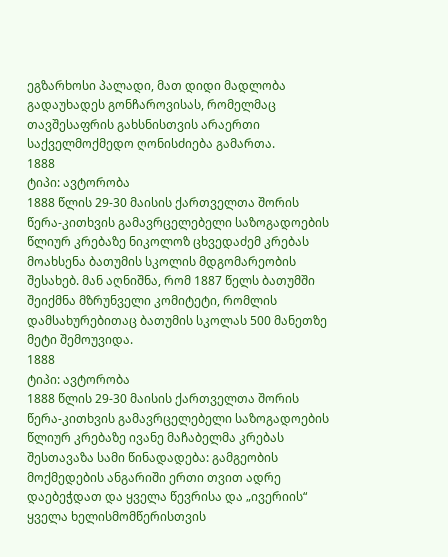ეგზარხოსი პალადი, მათ დიდი მადლობა გადაუხადეს გონჩაროვისას, რომელმაც თავშესაფრის გახსნისთვის არაერთი საქველმოქმედო ღონისძიება გამართა.
1888
ტიპი: ავტორობა
1888 წლის 29-30 მაისის ქართველთა შორის წერა-კითხვის გამავრცელებელი საზოგადოების წლიურ კრებაზე ნიკოლოზ ცხვედაძემ კრებას მოახსენა ბათუმის სკოლის მდგომარეობის შესახებ. მან აღნიშნა, რომ 1887 წელს ბათუმში შეიქმნა მზრუნველი კომიტეტი, რომლის დამსახურებითაც ბათუმის სკოლას 500 მანეთზე მეტი შემოუვიდა.
1888
ტიპი: ავტორობა
1888 წლის 29-30 მაისის ქართველთა შორის წერა-კითხვის გამავრცელებელი საზოგადოების წლიურ კრებაზე ივანე მაჩაბელმა კრებას შესთავაზა სამი წინადადება: გამგეობის მოქმედების ანგარიში ერთი თვით ადრე დაებეჭდათ და ყველა წევრისა და „ივერიის“ ყველა ხელისმომწერისთვის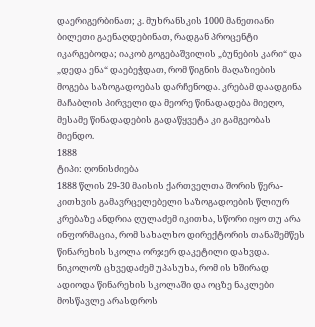დაერიგერბინათ; კ. მუხრანსკის 1000 მანეთიანი ბილეთი გაენაღდებინათ, რადგან პროცენტი იკარგებოდა; იაკობ გოგებაშვილის „ბუნების კარი“ და „დედა ენა“ დაებეჭდათ, რომ წიგნის მაღაზიების მოგება საზოგადოებას დარჩენოდა. კრებამ დაადგინა მაჩაბლის პირველი და მეორე წინადადება მიეღო, მესამე წინადადების გადაწყვეტა კი გამგეობას მიენდო.
1888
ტიპი: ღონისძიება
1888 წლის 29-30 მაისის ქართველთა შორის წერა-კითხვის გამავრცელებელი საზოგადოების წლიურ კრებაზე ანდრია ღულაძემ იკითხა, სწორი იყო თუ არა ინფორმაცია, რომ სახალხო დირექტორის თანაშემწეს წინარეხის სკოლა ორჯერ დაკეტილი დახვდა. ნიკოლოზ ცხვედაძემ უპასუხა, რომ ის ხშირად ადიოდა წინარეხის სკოლაში და ოცზე ნაკლები მოსწავლე არასდროს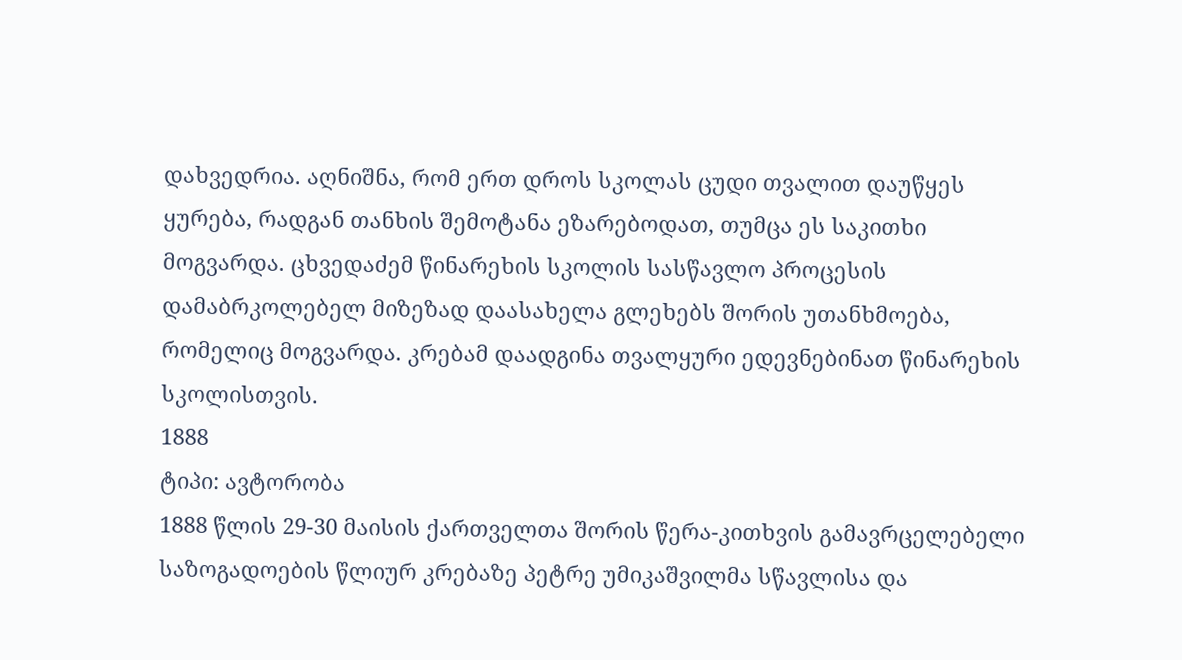დახვედრია. აღნიშნა, რომ ერთ დროს სკოლას ცუდი თვალით დაუწყეს ყურება, რადგან თანხის შემოტანა ეზარებოდათ, თუმცა ეს საკითხი მოგვარდა. ცხვედაძემ წინარეხის სკოლის სასწავლო პროცესის დამაბრკოლებელ მიზეზად დაასახელა გლეხებს შორის უთანხმოება, რომელიც მოგვარდა. კრებამ დაადგინა თვალყური ედევნებინათ წინარეხის სკოლისთვის.
1888
ტიპი: ავტორობა
1888 წლის 29-30 მაისის ქართველთა შორის წერა-კითხვის გამავრცელებელი საზოგადოების წლიურ კრებაზე პეტრე უმიკაშვილმა სწავლისა და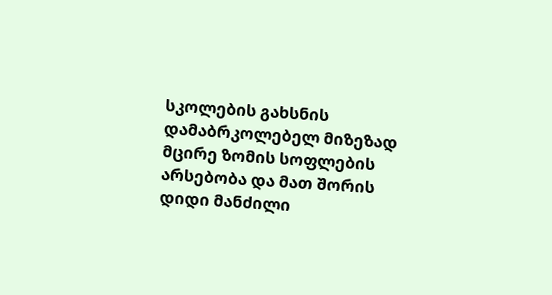სკოლების გახსნის დამაბრკოლებელ მიზეზად მცირე ზომის სოფლების არსებობა და მათ შორის დიდი მანძილი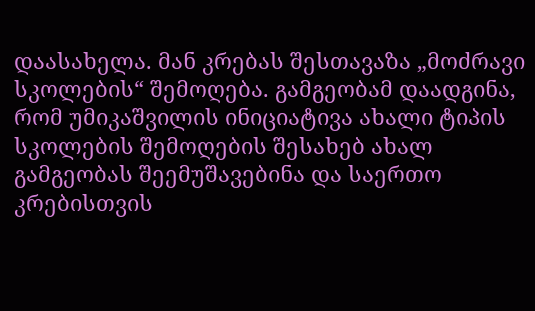დაასახელა. მან კრებას შესთავაზა „მოძრავი სკოლების“ შემოღება. გამგეობამ დაადგინა, რომ უმიკაშვილის ინიციატივა ახალი ტიპის სკოლების შემოღების შესახებ ახალ გამგეობას შეემუშავებინა და საერთო კრებისთვის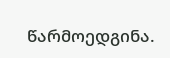წარმოედგინა.